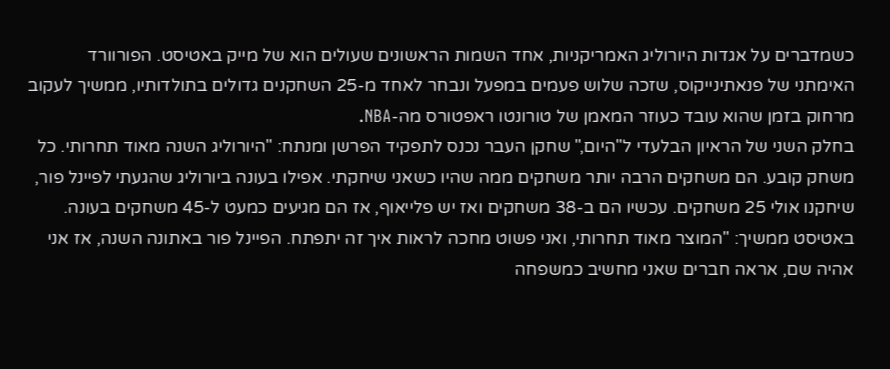כשמדברים על אגדות היורוליג האמריקניות, אחד השמות הראשונים שעולים הוא של מייק באטיסט. הפורוורד האימתני של פנאתינייקוס, שזכה שלוש פעמים במפעל ונבחר לאחד מ-25 השחקנים גדולים בתולדותיו, ממשיך לעקוב מרחוק בזמן שהוא עובד כעוזר המאמן של טורונטו ראפטורס מה-NBA.
בחלק השני של הראיון הבלעדי ל"היום," שחקן העבר נכנס לתפקיד הפרשן ומנתח: "היורוליג השנה מאוד תחרותי. כל משחק קובע. הם משחקים הרבה יותר משחקים ממה שהיו כשאני שיחקתי. אפילו בעונה ביורוליג שהגעתי לפיינל פור, שיחקנו אולי 25 משחקים. עכשיו הם ב-38 משחקים ואז יש פלייאוף, אז הם מגיעים כמעט ל-45 משחקים בעונה.
באטיסט ממשיך: "המוצר מאוד תחרותי, ואני פשוט מחכה לראות איך זה יתפתח. הפיינל פור באתונה השנה, אז אני אהיה שם, אראה חברים שאני מחשיב כמשפחה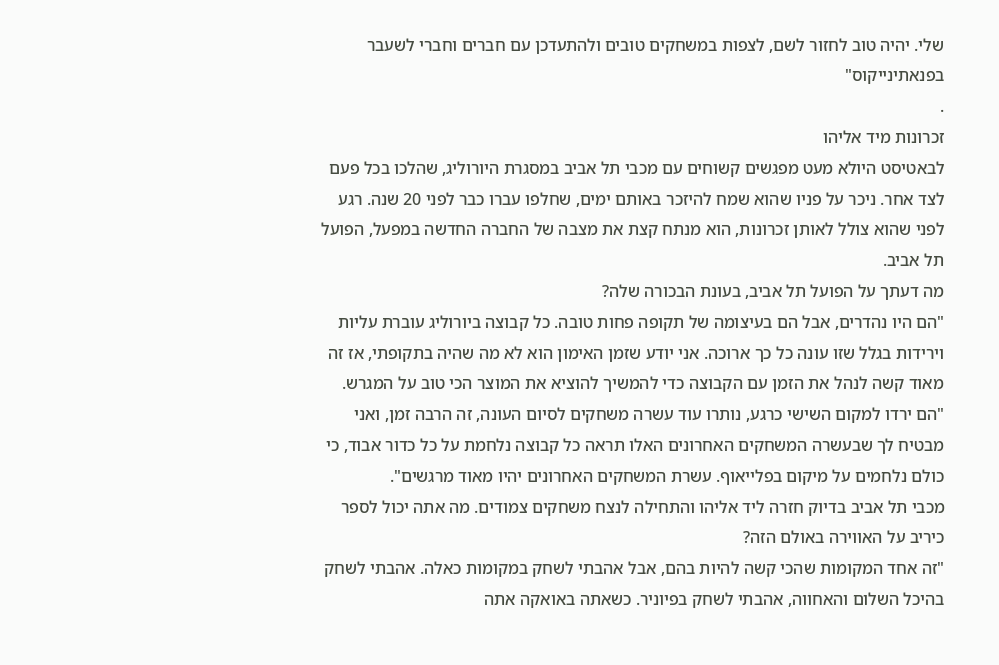שלי. יהיה טוב לחזור לשם, לצפות במשחקים טובים ולהתעדכן עם חברים וחברי לשעבר בפנאתינייקוס"
.
זכרונות מיד אליהו
לבאטיסט היולא מעט מפגשים קשוחים עם מכבי תל אביב במסגרת היורוליג, שהלכו בכל פעם לצד אחר. ניכר על פניו שהוא שמח להיזכר באותם ימים, שחלפו עברו כבר לפני 20 שנה. רגע לפני שהוא צולל לאותן זכרונות, הוא מנתח קצת את מצבה של החברה החדשה במפעל, הפועל תל אביב.
מה דעתך על הפועל תל אביב, בעונת הבכורה שלה?
"הם היו נהדרים, אבל הם בעיצומה של תקופה פחות טובה. כל קבוצה ביורוליג עוברת עליות וירידות בגלל שזו עונה כל כך ארוכה. אני יודע שזמן האימון הוא לא מה שהיה בתקופתי, אז זה מאוד קשה לנהל את הזמן עם הקבוצה כדי להמשיך להוציא את המוצר הכי טוב על המגרש.
"הם ירדו למקום השישי כרגע, נותרו עוד עשרה משחקים לסיום העונה, זה הרבה זמן, ואני מבטיח לך שבעשרה המשחקים האחרונים האלו תראה כל קבוצה נלחמת על כל כדור אבוד, כי כולם נלחמים על מיקום בפלייאוף. עשרת המשחקים האחרונים יהיו מאוד מרגשים".
מכבי תל אביב בדיוק חזרה ליד אליהו והתחילה לנצח משחקים צמודים. מה אתה יכול לספר כיריב על האווירה באולם הזה?
"זה אחד המקומות שהכי קשה להיות בהם, אבל אהבתי לשחק במקומות כאלה. אהבתי לשחק בהיכל השלום והאחווה, אהבתי לשחק בפיוניר. כשאתה באואקה אתה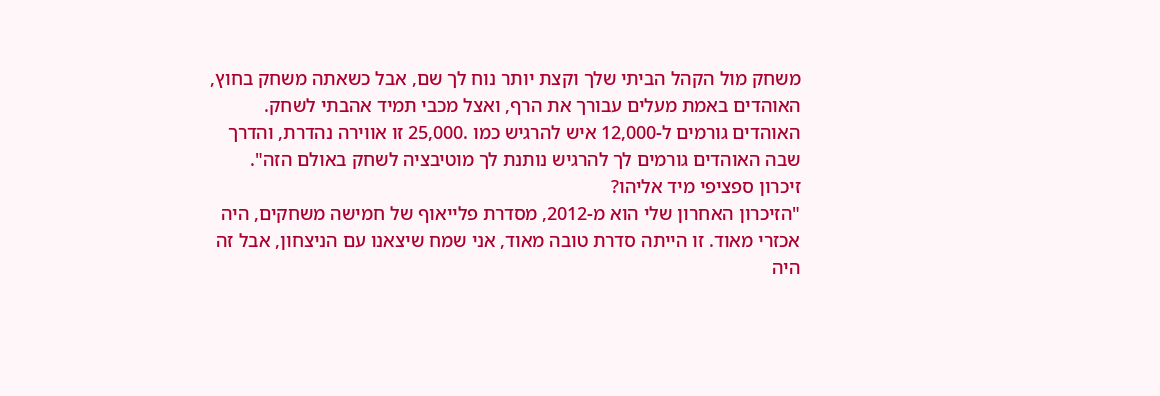משחק מול הקהל הביתי שלך וקצת יותר נוח לך שם, אבל כשאתה משחק בחוץ, האוהדים באמת מעלים עבורך את הרף, ואצל מכבי תמיד אהבתי לשחק. האוהדים גורמים ל-12,000 איש להרגיש כמו .25,000 זו אווירה נהדרת, והדרך שבה האוהדים גורמים לך להרגיש נותנת לך מוטיבציה לשחק באולם הזה".
זיכרון ספציפי מיד אליהו?
"הזיכרון האחרון שלי הוא מ-2012, מסדרת פלייאוף של חמישה משחקים, היה אכזרי מאוד. זו הייתה סדרת טובה מאוד, אני שמח שיצאנו עם הניצחון, אבל זה היה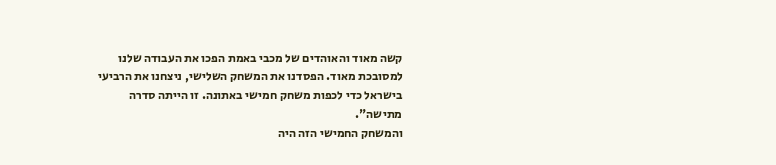קשה מאוד והאוהדים של מכבי באמת הפכו את העבודה שלנו למסובכת מאוד. הפסדנו את המשחק השלישי, ניצחנו את הרביעי בישראל כדי לכפות משחק חמישי באתונה. זו הייתה סדרה מתישה".
והמשחק החמישי הזה היה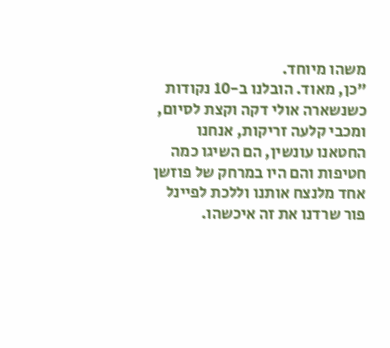משהו מיוחד.
"כן, מאוד. הובלנו ב-10 נקודות כשנשארה אולי דקה וקצת לסיום, ומכבי קלעה זריקות, אנחנו החטאנו עונשין, הם השיגו כמה חטיפות והם היו במרחק של פוזשן אחד מלנצח אותנו וללכת לפיינל פור שרדנו את זה איכשהו.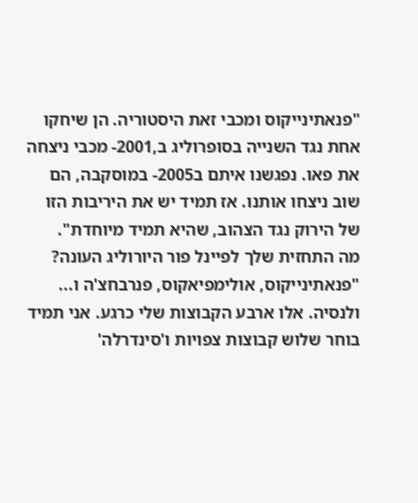"פנאתינייקוס ומכבי זאת היסטוריה. הן שיחקו אחת נגד השנייה בסופרוליג ב,2001- מכבי ניצחה את פאו. נפגשנו איתם ב2005- במוסקבה, הם שוב ניצחו אותנו. אז תמיד יש את היריבות הזו של הירוק נגד הצהוב, שהיא תמיד מיוחדת".
מה התחזית שלך לפיינל פור היורוליג העונה?
"פנאתינייקוס, אולימפיאקוס, פנרבחצ'ה ו... ולנסיה. אלו ארבע הקבוצות שלי כרגע. אני תמיד בוחר שלוש קבוצות צפויות ו'סינדרלה'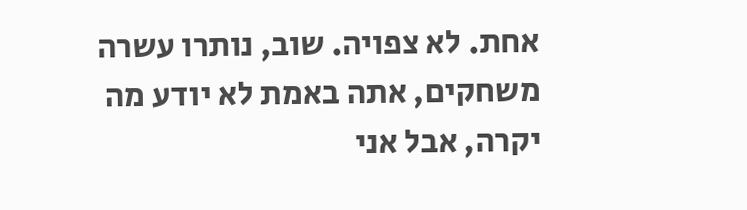אחת. לא צפויה. שוב, נותרו עשרה משחקים, אתה באמת לא יודע מה יקרה, אבל אני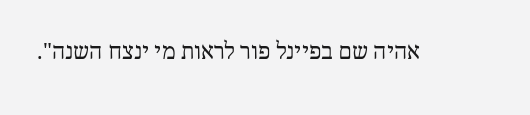אהיה שם בפיינל פור לראות מי ינצח השנה".